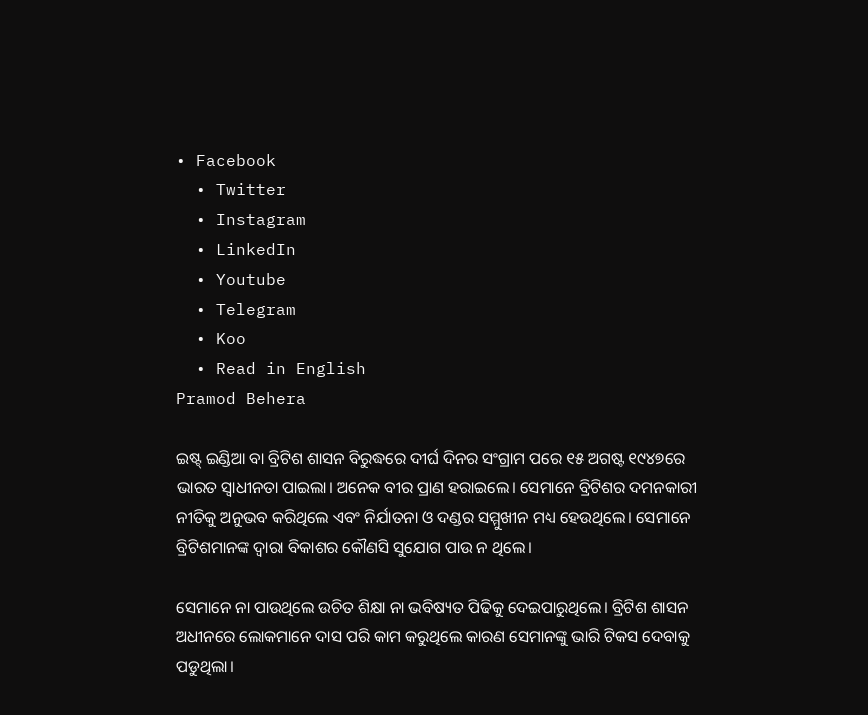• Facebook
  • Twitter
  • Instagram
  • LinkedIn
  • Youtube
  • Telegram
  • Koo
  • Read in English
Pramod Behera

ଇଷ୍ଟ୍ ଇଣ୍ଡିଆ ବା ବ୍ରିଟିଶ ଶାସନ ବିରୁଦ୍ଧରେ ଦୀର୍ଘ ଦିନର ସଂଗ୍ରାମ ପରେ ୧୫ ଅଗଷ୍ଟ ୧୯୪୭ରେ ଭାରତ ସ୍ୱାଧୀନତା ପାଇଲା। ଅନେକ ବୀର ପ୍ରାଣ ହରାଇଲେ। ସେମାନେ ବ୍ରିଟିଶର ଦମନକାରୀ ନୀତିକୁ ଅନୁଭବ କରିଥିଲେ ଏବଂ ନିର୍ଯାତନା ଓ ଦଣ୍ଡର ସମ୍ମୁଖୀନ ମଧ୍ୟ ହେଉଥିଲେ। ସେମାନେ ବ୍ରିଟିଶମାନଙ୍କ ଦ୍ୱାରା ବିକାଶର କୌଣସି ସୁଯୋଗ ପାଉ ନ ଥିଲେ।

ସେମାନେ ନା ପାଉଥିଲେ ଉଚିତ ଶିକ୍ଷା ନା ଭବିଷ୍ୟତ ପିଢିକୁ ଦେଇପାରୁଥିଲେ। ବ୍ରିଟିଶ ଶାସନ ଅଧୀନରେ ଲୋକମାନେ ଦାସ ପରି କାମ କରୁଥିଲେ କାରଣ ସେମାନଙ୍କୁ ଭାରି ଟିକସ ଦେବାକୁ ପଡୁଥିଲା।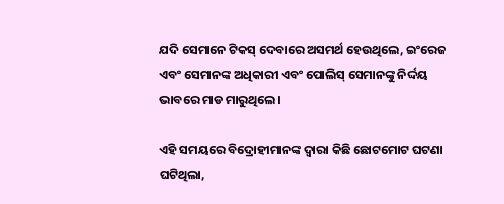ଯଦି ସେମାନେ ଟିକସ୍‌ ଦେବାରେ ଅସମର୍ଥ ହେଉଥିଲେ, ଇଂରେଜ ଏବଂ ସେମାନଙ୍କ ଅଧିକାରୀ ଏବଂ ପୋଲିସ୍ ସେମାନଙ୍କୁ ନିର୍ଦ୍ଦୟ ଭାବରେ ମାଡ ମାରୁଥିଲେ।

ଏହି ସମୟରେ ବିଦ୍ରୋହୀମାନଙ୍କ ଦ୍ୱାରା କିଛି ଛୋଟମୋଟ ଘଟଣା ଘଟିଥିଲା,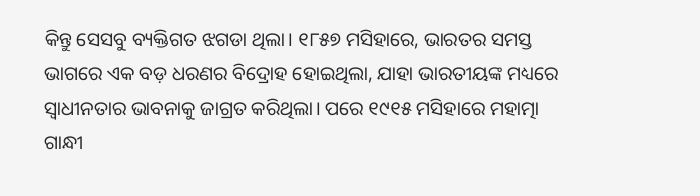କିନ୍ତୁ ସେସବୁ ବ୍ୟକ୍ତିଗତ ଝଗଡା ଥିଲା। ୧୮୫୭ ମସିହାରେ, ଭାରତର ସମସ୍ତ ଭାଗରେ ଏକ ବଡ଼ ଧରଣର ବିଦ୍ରୋହ ହୋଇଥିଲା, ଯାହା ଭାରତୀୟଙ୍କ ମଧ୍ୟରେ ସ୍ୱାଧୀନତାର ଭାବନାକୁ ଜାଗ୍ରତ କରିଥିଲା। ପରେ ୧୯୧୫ ମସିହାରେ ମହାତ୍ମା ଗାନ୍ଧୀ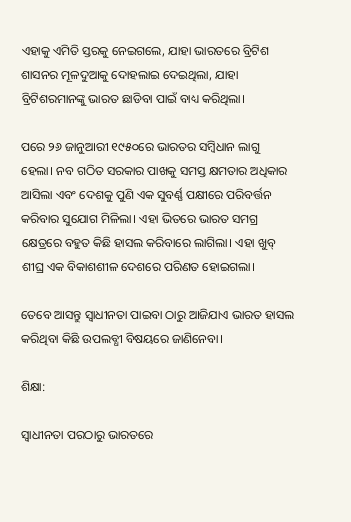ଏହାକୁ ଏମିତି ସ୍ତରକୁ ନେଇଗଲେ, ଯାହା ଭାରତରେ ବ୍ରିଟିଶ ଶାସନର ମୂଳଦୁଆକୁ ଦୋହଲାଇ ଦେଇଥିଲା, ଯାହା ବ୍ରିଟିଶରମାନଙ୍କୁ ଭାରତ ଛାଡିବା ପାଇଁ ବାଧ୍ୟ କରିଥିଲା।

ପରେ ୨୬ ଜାନୁଆରୀ ୧୯୫୦ରେ ଭାରତର ସମ୍ବିଧାନ ଲାଗୁ ହେଲା। ନବ ଗଠିତ ସରକାର ପାଖକୁ ସମସ୍ତ କ୍ଷମତାର ଅଧିକାର ଆସିଲା ଏବଂ ଦେଶକୁ ପୁଣି ଏକ ସୁବର୍ଣ୍ଣ ପକ୍ଷୀରେ ପରିବର୍ତ୍ତନ କରିବାର ସୁଯୋଗ ମିଳିଲା। ଏହା ଭିତରେ ଭାରତ ସମଗ୍ର କ୍ଷେତ୍ରରେ ବହୁତ କିଛି ହାସଲ କରିବାରେ ଲାଗିଲା। ଏହା ଖୁବ୍ ଶୀଘ୍ର ଏକ ବିକାଶଶୀଳ ଦେଶରେ ପରିଣତ ହୋଇଗଲା।

ତେବେ ଆସନ୍ତୁ ସ୍ୱାଧୀନତା ପାଇବା ଠାରୁ ଆଜିଯାଏ ଭାରତ ହାସଲ କରିଥିବା କିଛି ଉପଲବ୍ଧୀ ବିଷୟରେ ଜାଣିନେବା।

ଶିକ୍ଷା:

ସ୍ୱାଧୀନତା ପରଠାରୁ ଭାରତରେ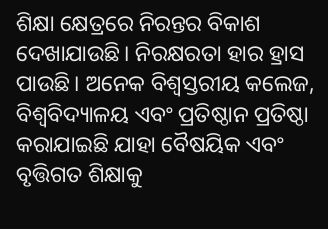ଶିକ୍ଷା କ୍ଷେତ୍ରରେ ନିରନ୍ତର ବିକାଶ ଦେଖାଯାଉଛି। ନିରକ୍ଷରତା ହାର ହ୍ରାସ ପାଉଛି। ଅନେକ ବିଶ୍ୱସ୍ତରୀୟ କଲେଜ, ବିଶ୍ୱବିଦ୍ୟାଳୟ ଏବଂ ପ୍ରତିଷ୍ଠାନ ପ୍ରତିଷ୍ଠା କରାଯାଇଛି ଯାହା ବୈଷୟିକ ଏବଂ ବୃତ୍ତିଗତ ଶିକ୍ଷାକୁ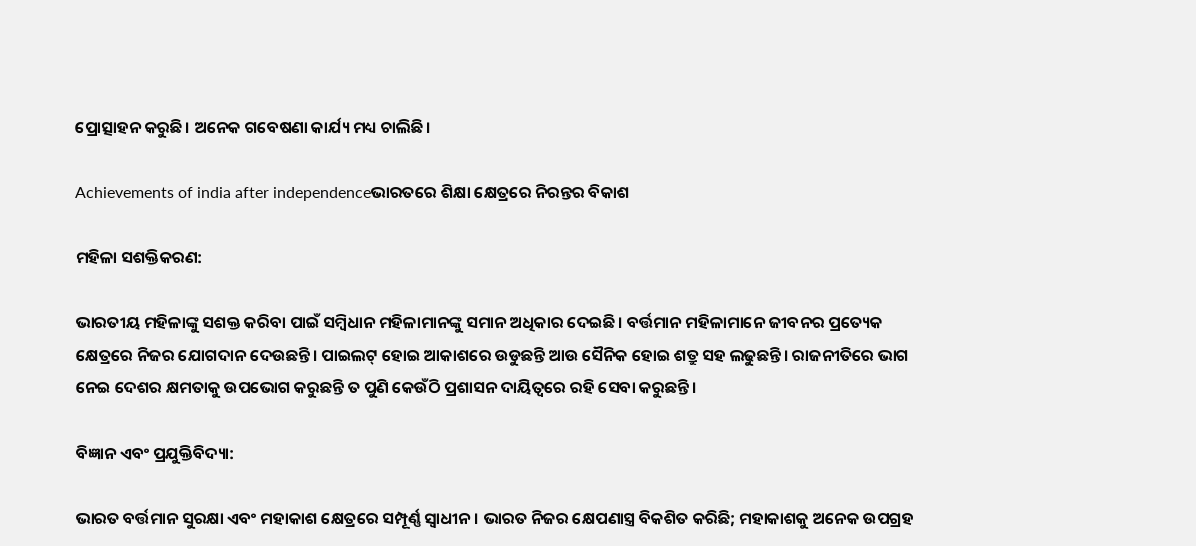ପ୍ରୋତ୍ସାହନ କରୁଛି। ଅନେକ ଗବେଷଣା କାର୍ଯ୍ୟ ମଧ୍ୟ ଚାଲିଛି।

Achievements of india after independenceଭାରତରେ ଶିକ୍ଷା କ୍ଷେତ୍ରରେ ନିରନ୍ତର ବିକାଶ

ମହିଳା ସଶକ୍ତିକରଣ:

ଭାରତୀୟ ମହିଳାଙ୍କୁ ସଶକ୍ତ କରିବା ପାଇଁ ସମ୍ବିଧାନ ମହିଳାମାନଙ୍କୁ ସମାନ ଅଧିକାର ଦେଇଛି। ବର୍ତ୍ତମାନ ମହିଳାମାନେ ଜୀବନର ପ୍ରତ୍ୟେକ କ୍ଷେତ୍ରରେ ନିଜର ଯୋଗଦାନ ଦେଉଛନ୍ତି। ପାଇଲଟ୍ ହୋଇ ଆକାଶରେ ଉଡୁଛନ୍ତି ଆଉ ସୈନିକ ହୋଇ ଶତ୍ରୁ ସହ ଲଢୁଛନ୍ତି। ରାଜନୀତିରେ ଭାଗ ନେଇ ଦେଶର କ୍ଷମତାକୁ ଉପଭୋଗ କରୁଛନ୍ତି ତ ପୁଣି କେଉଁଠି ପ୍ରଶାସନ ଦାୟିତ୍ୱରେ ରହି ସେବା କରୁଛନ୍ତି।

ବିଜ୍ଞାନ ଏବଂ ପ୍ରଯୁକ୍ତିବିଦ୍ୟା:

ଭାରତ ବର୍ତ୍ତମାନ ସୁରକ୍ଷା ଏବଂ ମହାକାଶ କ୍ଷେତ୍ରରେ ସମ୍ପୂର୍ଣ୍ଣ ସ୍ୱାଧୀନ। ଭାରତ ନିଜର କ୍ଷେପଣାସ୍ତ୍ର ବିକଶିତ କରିଛି; ମହାକାଶକୁ ଅନେକ ଉପଗ୍ରହ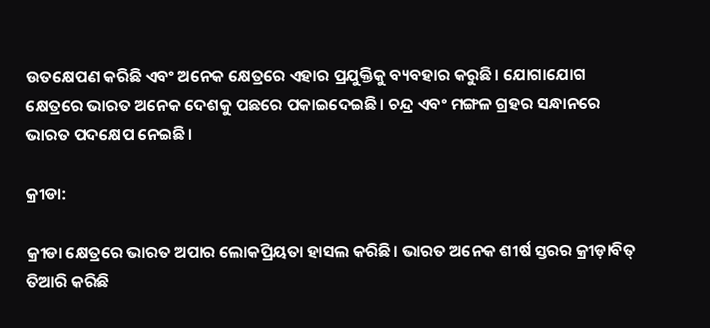ଉତକ୍ଷେପଣ କରିଛି ଏବଂ ଅନେକ କ୍ଷେତ୍ରରେ ଏହାର ପ୍ରଯୁକ୍ତିକୁ ବ୍ୟବହାର କରୁଛି। ଯୋଗାଯୋଗ କ୍ଷେତ୍ରରେ ଭାରତ ଅନେକ ଦେଶକୁ ପଛରେ ପକାଇଦେଇଛି। ଚନ୍ଦ୍ର ଏବଂ ମଙ୍ଗଳ ଗ୍ରହର ସନ୍ଧାନରେ ଭାରତ ପଦକ୍ଷେପ ନେଇଛି।

କ୍ରୀଡା:

କ୍ରୀଡା କ୍ଷେତ୍ରରେ ଭାରତ ଅପାର ଲୋକପ୍ରିୟତା ହାସଲ କରିଛି। ଭାରତ ଅନେକ ଶୀର୍ଷ ସ୍ତରର କ୍ରୀଡ଼ାବିତ୍ ତିଆରି କରିଛି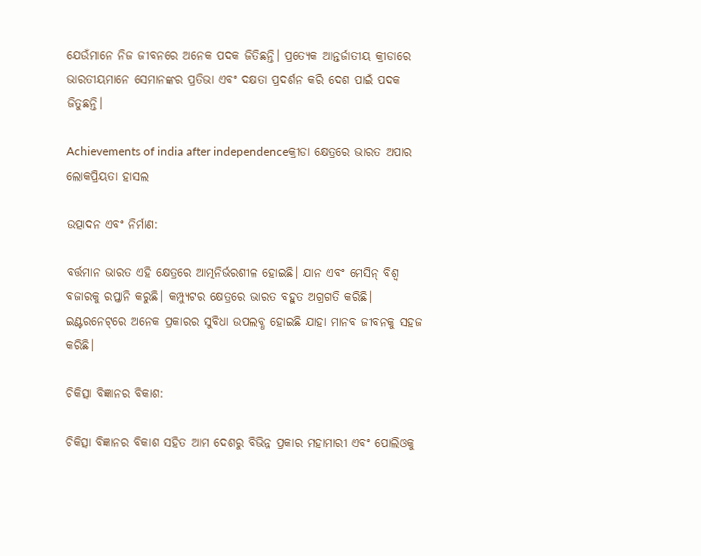ଯେଉଁମାନେ ନିଜ ଜୀବନରେ ଅନେକ ପଦକ ଜିତିଛନ୍ତି। ପ୍ରତ୍ୟେକ ଆନ୍ତର୍ଜାତୀୟ କ୍ରୀଡାରେ ଭାରତୀୟମାନେ ସେମାନଙ୍କର ପ୍ରତିଭା ଏବଂ ଦକ୍ଷତା ପ୍ରଦର୍ଶନ କରି ଦେଶ ପାଇଁ ପଦକ ଜିତୁଛନ୍ତି।

Achievements of india after independenceକ୍ରୀଡା କ୍ଷେତ୍ରରେ ଭାରତ ଅପାର ଲୋକପ୍ରିୟତା ହାସଲ

ଉତ୍ପାଦନ ଏବଂ ନିର୍ମାଣ:

ବର୍ତ୍ତମାନ ଭାରତ ଏହି କ୍ଷେତ୍ରରେ ଆତ୍ମନିର୍ଭରଶୀଳ ହୋଇଛି। ଯାନ ଏବଂ ମେସିନ୍ ବିଶ୍ୱ ବଜାରକୁ ରପ୍ତାନି କରୁଛି। କମ୍ପ୍ୟୁଟର କ୍ଷେତ୍ରରେ ଭାରତ ବହୁତ ଅଗ୍ରଗତି କରିଛି। ଇଣ୍ଟରନେଟ୍‌ରେ ଅନେକ ପ୍ରକାରର ସୁବିଧା ଉପଲବ୍ଧ ହୋଇଛି ଯାହା ମାନବ ଜୀବନକୁ ସହଜ କରିଛି।

ଚିକିତ୍ସା ବିଜ୍ଞାନର ବିକାଶ:

ଚିକିତ୍ସା ବିଜ୍ଞାନର ବିକାଶ ସହିତ ଆମ ଦେଶରୁ ବିଭିନ୍ନ ପ୍ରକାର ମହାମାରୀ ଏବଂ ପୋଲିଓକୁ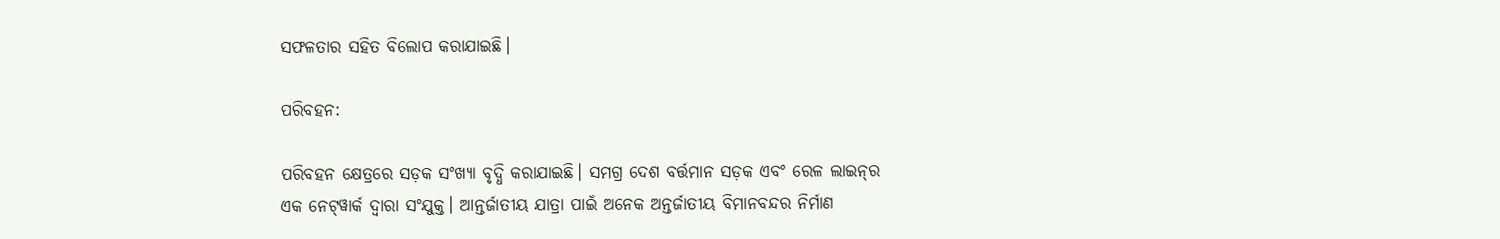ସଫଳତାର ସହିତ ବିଲୋପ କରାଯାଇଛି।

ପରିବହନ:

ପରିବହନ କ୍ଷେତ୍ରରେ ସଡ଼କ ସଂଖ୍ୟା ବୃଦ୍ଧି କରାଯାଇଛି। ସମଗ୍ର ଦେଶ ବର୍ତ୍ତମାନ ସଡ଼କ ଏବଂ ରେଳ ଲାଇନ୍‌ର ଏକ ନେଟ୍‌ୱାର୍କ ଦ୍ୱାରା ସଂଯୁକ୍ତ। ଆନ୍ତର୍ଜାତୀୟ ଯାତ୍ରା ପାଇଁ ଅନେକ ଅନ୍ତର୍ଜାତୀୟ ବିମାନବନ୍ଦର ନିର୍ମାଣ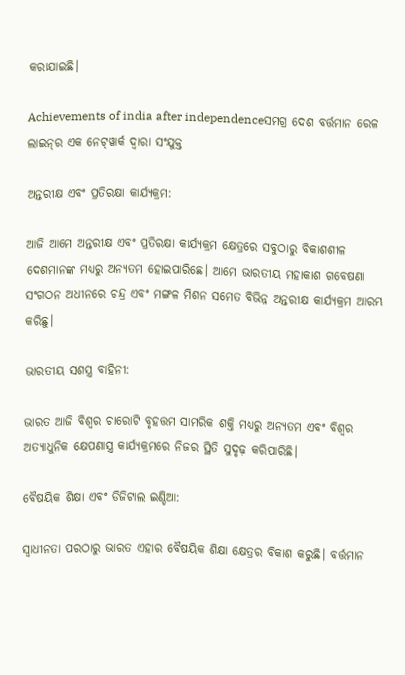କରାଯାଇଛି।

Achievements of india after independenceସମଗ୍ର ଦେଶ ବର୍ତ୍ତମାନ ରେଳ ଲାଇନ୍‌ର ଏକ ନେଟ୍‌ୱାର୍କ ଦ୍ୱାରା ସଂଯୁକ୍ତ

ଅନ୍ତରୀକ୍ଷ ଏବଂ ପ୍ରତିରକ୍ଷା କାର୍ଯ୍ୟକ୍ରମ:

ଆଜି ଆମେ ଅନ୍ତରୀକ୍ଷ ଏବଂ ପ୍ରତିରକ୍ଷା କାର୍ଯ୍ୟକ୍ରମ କ୍ଷେତ୍ରରେ ସବୁଠାରୁ ବିକାଶଶୀଳ ଦେଶମାନଙ୍କ ମଧ୍ୟରୁ ଅନ୍ୟତମ ହୋଇପାରିଛେ। ଆମେ ଭାରତୀୟ ମହାକାଶ ଗବେଷଣା ସଂଗଠନ ଅଧୀନରେ ଚନ୍ଦ୍ର ଏବଂ ମଙ୍ଗଳ ମିଶନ ସମେତ ବିଭିନ୍ନ ଅନ୍ତରୀକ୍ଷ କାର୍ଯ୍ୟକ୍ରମ ଆରମ୍ଭ କରିଛୁ।

ଭାରତୀୟ ସଶସ୍ତ୍ର ବାହିନୀ:

ଭାରତ ଆଜି ବିଶ୍ୱର ଚାରୋଟି ବୃହତ୍ତମ ସାମରିକ ଶକ୍ତି ମଧ୍ୟରୁ ଅନ୍ୟତମ ଏବଂ ବିଶ୍ୱର ଅତ୍ୟାଧୁନିକ କ୍ଷେପଣାସ୍ତ୍ର କାର୍ଯ୍ୟକ୍ରମରେ ନିଜର ସ୍ଥିତି ସୁଦୃଢ଼ କରିପାରିଛି।

ବୈଷୟିକ ଶିକ୍ଷା ଏବଂ ଡିଜିଟାଲ ଇଣ୍ଡିଆ:

ସ୍ୱାଧୀନତା ପରଠାରୁ ଭାରତ ଏହାର ବୈଷୟିକ ଶିକ୍ଷା କ୍ଷେତ୍ରର ବିକାଶ କରୁଛି। ବର୍ତ୍ତମାନ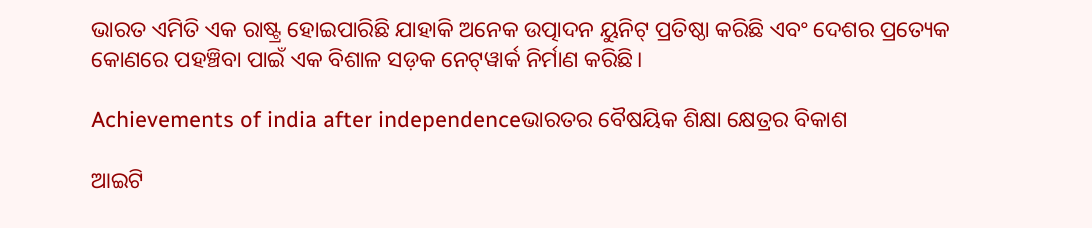ଭାରତ ଏମିତି ଏକ ରାଷ୍ଟ୍ର ହୋଇପାରିଛି ଯାହାକି ଅନେକ ଉତ୍ପାଦନ ୟୁନିଟ୍ ପ୍ରତିଷ୍ଠା କରିଛି ଏବଂ ଦେଶର ପ୍ରତ୍ୟେକ କୋଣରେ ପହଞ୍ଚିବା ପାଇଁ ଏକ ବିଶାଳ ସଡ଼କ ନେଟ୍‌ୱାର୍କ ନିର୍ମାଣ କରିଛି।

Achievements of india after independenceଭାରତର ବୈଷୟିକ ଶିକ୍ଷା କ୍ଷେତ୍ରର ବିକାଶ

ଆଇଟି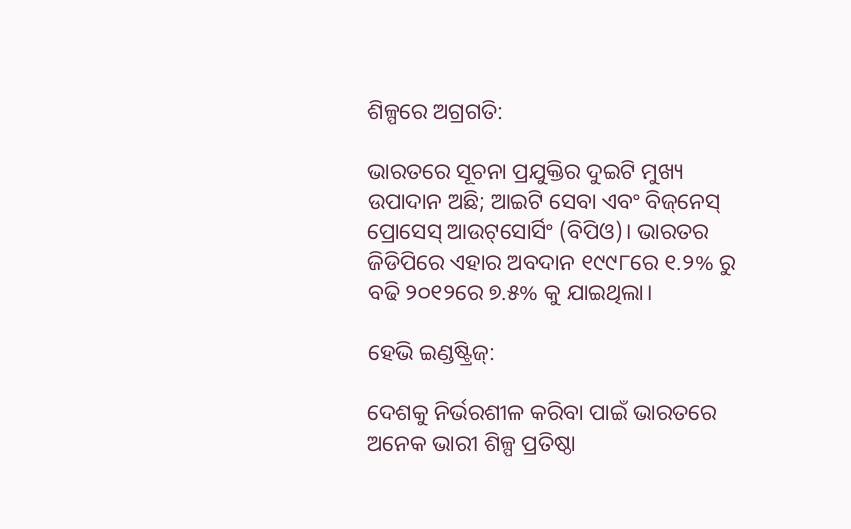ଶିଳ୍ପରେ ଅଗ୍ରଗତି:

ଭାରତରେ ସୂଚନା ପ୍ରଯୁକ୍ତିର ଦୁଇଟି ମୁଖ୍ୟ ଉପାଦାନ ଅଛି; ଆଇଟି ସେବା ଏବଂ ବିଜ୍‌ନେସ୍ ପ୍ରୋସେସ୍ ଆଉଟ୍‌ସୋର୍ସିଂ (ବିପିଓ)। ଭାରତର ଜିଡିପିରେ ଏହାର ଅବଦାନ ୧୯୯୮ରେ ୧.୨% ରୁ ବଢି ୨୦୧୨ରେ ୭.୫% କୁ ଯାଇଥିଲା।

ହେଭି ଇଣ୍ଡଷ୍ଟ୍ରିଜ୍:

ଦେଶକୁ ନିର୍ଭରଶୀଳ କରିବା ପାଇଁ ଭାରତରେ ଅନେକ ଭାରୀ ଶିଳ୍ପ ପ୍ରତିଷ୍ଠା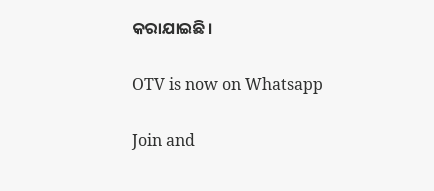କରାଯାଇଛି।

OTV is now on Whatsapp

Join and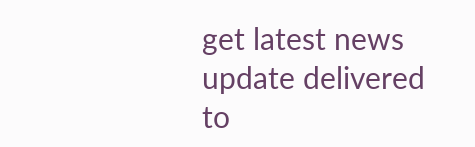get latest news update delivered to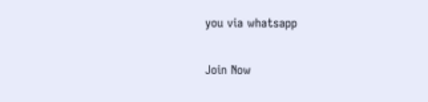you via whatsapp

Join Now